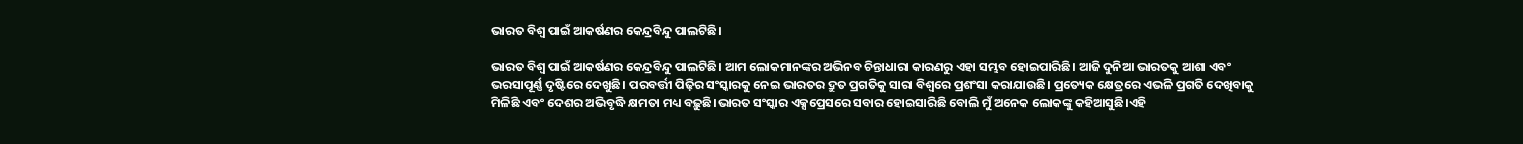ଭାରତ ବିଶ୍ୱ ପାଇଁ ଆକର୍ଷଣର କେନ୍ଦ୍ରବିନ୍ଦୁ ପାଲଟିଛି।

ଭାରତ ବିଶ୍ୱ ପାଇଁ ଆକର୍ଷଣର କେନ୍ଦ୍ରବିନ୍ଦୁ ପାଲଟିଛି। ଆମ ଲୋକମାନଙ୍କର ଅଭିନବ ଚିନ୍ତାଧାରା କାରଣରୁ ଏହା ସମ୍ଭବ ହୋଇପାରିଛି। ଆଜି ଦୁନିଆ ଭାରତକୁ ଆଶା ଏବଂ ଭରସାପୂର୍ଣ୍ଣ ଦୃଷ୍ଟିରେ ଦେଖୁଛି। ପରବର୍ତ୍ତୀ ପିଢ଼ିର ସଂସ୍କାରକୁ ନେଇ ଭାରତର ଦ୍ରୁତ ପ୍ରଗତିକୁ ସାରା ବିଶ୍ୱରେ ପ୍ରଶଂସା କରାଯାଉଛି। ପ୍ରତ୍ୟେକ କ୍ଷେତ୍ରରେ ଏଭଳି ପ୍ରଗତି ଦେଖିବାକୁ ମିଳିଛି ଏବଂ ଦେଶର ଅଭିବୃଦ୍ଧି କ୍ଷମତା ମଧ୍ୟ ବଢ଼ୁଛି।ଭାରତ ସଂସ୍କାର ଏକ୍ସପ୍ରେସରେ ସବାର ହୋଇସାରିଛି ବୋଲି ମୁଁ ଅନେକ ଲୋକଙ୍କୁ କହିଆସୁଛି।ଏହି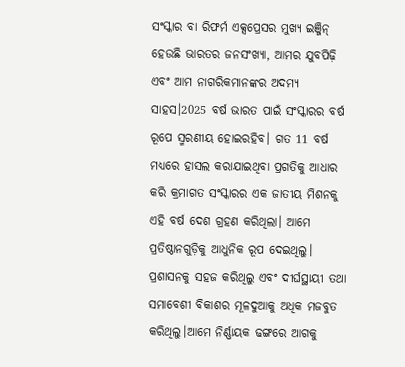ସଂସ୍କାର ବା ରିଫର୍ମ ଏକ୍ସପ୍ରେସର ମୁଖ୍ୟ ଇଞ୍ଜିନ୍‌ ହେଉଛି ଭାରତର ଜନସଂଖ୍ୟା, ଆମର ଯୁବପିଢ଼ି ଏବଂ ଆମ ନାଗରିକମାନଙ୍କର ଅଦମ୍ୟ ସାହସ।2025 ବର୍ଷ ଭାରତ ପାଇଁ ସଂସ୍କାରର ବର୍ଷ ରୂପେ ସ୍ମରଣୀୟ ହୋଇରହିବ। ଗତ 11 ବର୍ଷ ମଧ୍ୟରେ ହାସଲ କରାଯାଇଥିବା ପ୍ରଗତିକୁ ଆଧାର କରି କ୍ରମାଗତ ସଂସ୍କାରର ଏକ ଜାତୀୟ ମିଶନକୁ ଏହି ବର୍ଷ ଦେଶ ଗ୍ରହଣ କରିଥିଲା। ଆମେ ପ୍ରତିଷ୍ଠାନଗୁଡ଼ିକୁ ଆଧୁନିକ ରୂପ ଦେଇଥିଲୁ। ପ୍ରଶାସନକୁ ସହଜ କରିଥିଲୁ ଏବଂ ଦୀର୍ଘସ୍ଥାୟୀ ତଥା ସମାବେଶୀ ବିକାଶର ମୂଳଦୁଆକୁ ଅଧିକ ମଜବୁତ କରିଥିଲୁ।ଆମେ ନିର୍ଣ୍ଣାୟକ ଢଙ୍ଗରେ ଆଗକୁ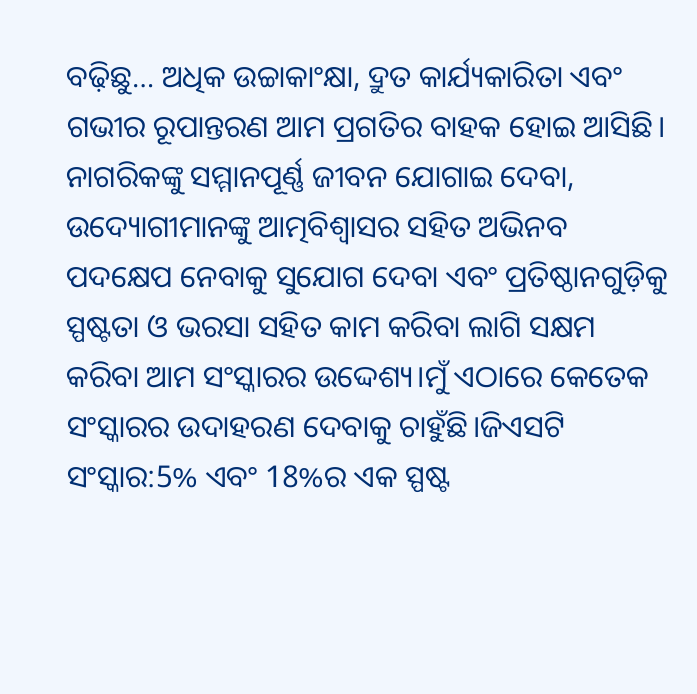ବଢ଼ିଛୁ… ଅଧିକ ଉଚ୍ଚାକାଂକ୍ଷା, ଦ୍ରୁତ କାର୍ଯ୍ୟକାରିତା ଏବଂ ଗଭୀର ରୂପାନ୍ତରଣ ଆମ ପ୍ରଗତିର ବାହକ ହୋଇ ଆସିଛି। ନାଗରିକଙ୍କୁ ସମ୍ମାନପୂର୍ଣ୍ଣ ଜୀବନ ଯୋଗାଇ ଦେବା, ଉଦ୍ୟୋଗୀମାନଙ୍କୁ ଆତ୍ମବିଶ୍ୱାସର ସହିତ ଅଭିନବ ପଦକ୍ଷେପ ନେବାକୁ ସୁଯୋଗ ଦେବା ଏବଂ ପ୍ରତିଷ୍ଠାନଗୁଡ଼ିକୁ ସ୍ପଷ୍ଟତା ଓ ଭରସା ସହିତ କାମ କରିବା ଲାଗି ସକ୍ଷମ କରିବା ଆମ ସଂସ୍କାରର ଉଦ୍ଦେଶ୍ୟ।ମୁଁ ଏଠାରେ କେତେକ ସଂସ୍କାରର ଉଦାହରଣ ଦେବାକୁ ଚାହୁଁଛି।ଜିଏସଟି ସଂସ୍କାର:5% ଏବଂ 18%ର ଏକ ସ୍ପଷ୍ଟ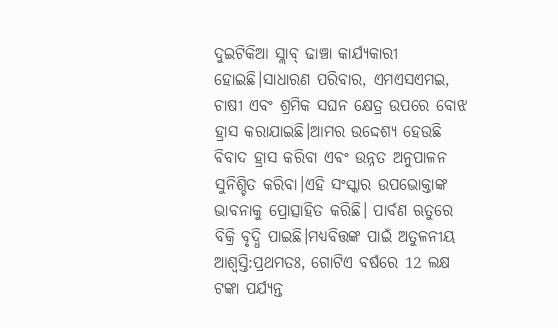ଦୁଇଟିକିଆ ସ୍ଲାବ୍‌ ଢାଞ୍ଚା କାର୍ଯ୍ୟକାରୀ ହୋଇଛି।ସାଧାରଣ ପରିବାର, ଏମଏସଏମଇ, ଚାଷୀ ଏବଂ ଶ୍ରମିକ ସଘନ କ୍ଷେତ୍ର ଉପରେ ବୋଝ ହ୍ରାସ କରାଯାଇଛି।ଆମର ଉଦ୍ଦେଶ୍ୟ ହେଉଛି ବିବାଦ ହ୍ରାସ କରିବା ଏବଂ ଉନ୍ନତ ଅନୁପାଳନ ସୁନିଶ୍ଚିତ କରିବା।ଏହି ସଂସ୍କାର ଉପଭୋକ୍ତାଙ୍କ ଭାବନାକୁ ପ୍ରୋତ୍ସାହିତ କରିଛି। ପାର୍ବଣ ଋତୁରେ ବିକ୍ରି ବୃଦ୍ଧି ପାଇଛି।ମଧ୍ୟବିତ୍ତଙ୍କ ପାଇଁ ଅତୁଳନୀୟ ଆଶ୍ୱସ୍ତି:ପ୍ରଥମତଃ, ଗୋଟିଏ ବର୍ଷରେ 12 ଲକ୍ଷ ଟଙ୍କା ପର୍ଯ୍ୟନ୍ତ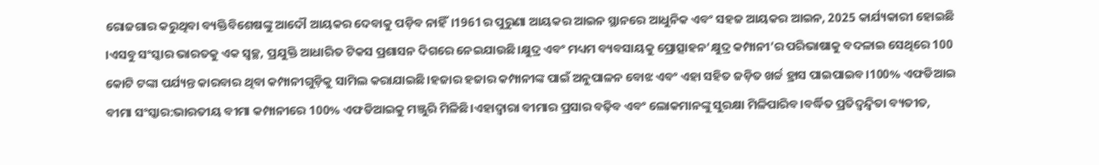ରୋଜଗାର କରୁଥିବା ବ୍ୟକ୍ତିବିଶେଷଙ୍କୁ ଆଦୌ ଆୟକର ଦେବାକୁ ପଡ଼ିବ ନାହିଁ।1961ର ପୁରୁଣା ଆୟକର ଆଇନ ସ୍ଥାନରେ ଆଧୁନିକ ଏବଂ ସହଜ ଆୟକର ଆଇନ, 2025 କାର୍ଯ୍ୟକାରୀ ହୋଇଛି ।ଏସବୁ ସଂସ୍କାର ଭାରତକୁ ଏକ ସ୍ୱଚ୍ଛ, ପ୍ରଯୁକ୍ତି ଆଧାରିତ ଟିକସ ପ୍ରଶାସନ ଦିଗରେ ନେଇଯାଉଛି।କ୍ଷୁଦ୍ର ଏବଂ ମଧ୍ୟମ ବ୍ୟବସାୟକୁ ପ୍ରୋତ୍ସାହନ‘କ୍ଷୁଦ୍ର କମ୍ପାନୀ’ର ପରିଭାଷାକୁ ବଦଳାଇ ସେଥିରେ 100 କୋଟି ଟଙ୍କା ପର୍ଯ୍ୟନ୍ତ କାରବାର ଥିବା କମ୍ପାନୀଗୁଡ଼ିକୁ ସାମିଲ କରାଯାଇଛି।ହଜାର ହଜାର କମ୍ପାନୀଙ୍କ ପାଇଁ ଅନୁପାଳନ ବୋଝ ଏବଂ ଏହା ସହିତ ଜଡ଼ିତ ଖର୍ଚ୍ଚ ହ୍ରାସ ପାଇପାଇବ।100% ଏଫଡିଆଇ ବୀମା ସଂସ୍କାର:ଭାରତୀୟ ବୀମା କମ୍ପାନୀରେ 100% ଏଫଡିଆଇକୁ ମଞ୍ଜୁରି ମିଳିଛି।ଏହାଦ୍ୱାରା ବୀମାର ପ୍ରସାର ବଢ଼ିବ ଏବଂ ଲୋକମାନଙ୍କୁ ସୁରକ୍ଷା ମିଳିପାରିବ।ବର୍ଦ୍ଧିତ ପ୍ରତିଦ୍ୱନ୍ଦ୍ୱିତା ବ୍ୟତୀତ,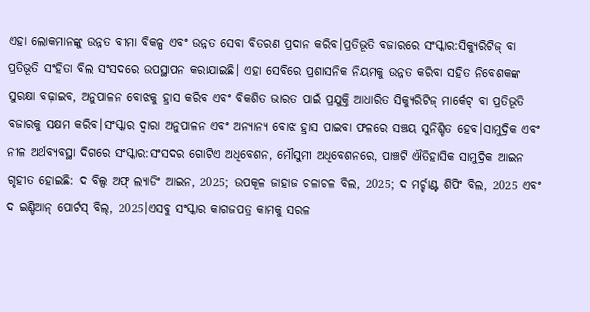ଏହା ଲୋକମାନଙ୍କୁ ଉନ୍ନତ ବୀମା ବିକଳ୍ପ ଏବଂ ଉନ୍ନତ ସେବା ବିତରଣ ପ୍ରଦାନ କରିବ।ପ୍ରତିଭୂତି ବଜାରରେ ସଂସ୍କାର:ସିକ୍ୟୁରିଟିଜ୍‌ ବା ପ୍ରତିଭୂତି ସଂହିତା ବିଲ ସଂସଦରେ ଉପସ୍ଥାପନ କରାଯାଇଛି। ଏହା ସେବିରେ ପ୍ରଶାସନିକ ନିୟମକୁ ଉନ୍ନତ କରିବା ସହିତ ନିବେଶକଙ୍କ ସୁରକ୍ଷା ବଢ଼ାଇବ, ଅନୁପାଳନ ବୋଝକୁ ହ୍ରାସ କରିବ ଏବଂ ବିକଶିତ ଭାରତ ପାଇଁ ପ୍ରଯୁକ୍ତି ଆଧାରିତ ସିକ୍ୟୁରିଟିଜ୍‌ ମାର୍କେଟ୍‌ ବା ପ୍ରତିଭୂତି ବଜାରକୁ ସକ୍ଷମ କରିବ।ସଂସ୍କାର ଦ୍ୱାରା ଅନୁପାଳନ ଏବଂ ଅନ୍ୟାନ୍ୟ ବୋଝ ହ୍ରାସ ପାଇବା ଫଳରେ ସଞ୍ଚୟ ସୁନିଶ୍ଚିତ ହେବ।ସାମୁଦ୍ରିକ ଏବଂ ନୀଳ ଅର୍ଥବ୍ୟବସ୍ଥା ଦିଗରେ ସଂସ୍କାର:ସଂସଦର ଗୋଟିଏ ଅଧିବେଶନ, ମୌସୁମୀ ଅଧିବେଶନରେ, ପାଞ୍ଚଟି ଐତିହାସିକ ସାମୁଦ୍ରିକ ଆଇନ ଗୃହୀତ ହୋଇଛି: ଦ ବିଲ୍ସ ଅଫ୍‌ ଲ୍ୟାଡିଂ ଆଇନ, 2025; ଉପକୂଳ ଜାହାଜ ଚଳାଚଳ ବିଲ, 2025; ଦ ମର୍ଚ୍ଚାଣ୍ଟ ଶିପିଂ ବିଲ, 2025 ଏବଂ ଦ ଇଣ୍ଡିଆନ୍‌ ପୋର୍ଟସ୍‌ ବିଲ୍‌, 2025।ଏସବୁ ସଂସ୍କାର କାଗଜପତ୍ର କାମକୁ ସରଳ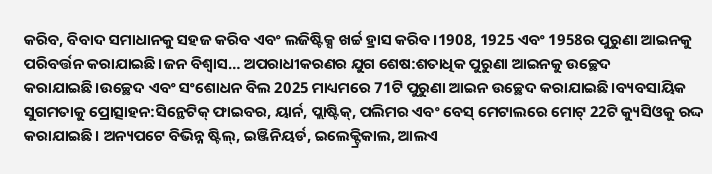କରିବ, ବିବାଦ ସମାଧାନକୁ ସହଜ କରିବ ଏବଂ ଲଜିଷ୍ଟିକ୍ସ ଖର୍ଚ୍ଚ ହ୍ରାସ କରିବ।1908, 1925 ଏବଂ 1958ର ପୁରୁଣା ଆଇନକୁ ପରିବର୍ତ୍ତନ କରାଯାଇଛି।ଜନ ବିଶ୍ୱାସ… ଅପରାଧୀକରଣର ଯୁଗ ଶେଷ:ଶତାଧିକ ପୁରୁଣା ଆଇନକୁ ଉଚ୍ଛେଦ କରାଯାଇଛି।ଉଚ୍ଛେଦ ଏବଂ ସଂଶୋଧନ ବିଲ 2025 ମାଧ୍ୟମରେ 71ଟି ପୁରୁଣା ଆଇନ ଉଚ୍ଛେଦ କରାଯାଇଛି।ବ୍ୟବସାୟିକ ସୁଗମତାକୁ ପ୍ରୋତ୍ସାହନ:ସିନ୍ଥେଟିକ୍‌ ଫାଇବର, ୟାର୍ନ, ପ୍ଲାଷ୍ଟିକ୍‌, ପଲିମର ଏବଂ ବେସ୍‌ ମେଟାଲରେ ମୋଟ୍‌ 22ଟି କ୍ୟୁସିଓକୁ ରଦ୍ଦ କରାଯାଇଛି। ଅନ୍ୟପଟେ ବିଭିନ୍ନ ଷ୍ଟିଲ୍‌, ଇଞ୍ଜିନିୟର୍ଡ, ଇଲେକ୍ଟ୍ରିକାଲ, ଆଲଏ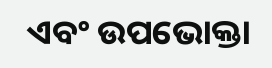ଏବଂ ଉପଭୋକ୍ତା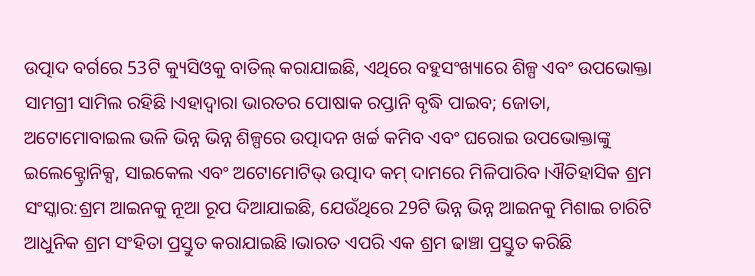ଉତ୍ପାଦ ବର୍ଗରେ 53ଟି କ୍ୟୁସିଓକୁ ବାତିଲ୍‌ କରାଯାଇଛି, ଏଥିରେ ବହୁସଂଖ୍ୟାରେ ଶିଳ୍ପ ଏବଂ ଉପଭୋକ୍ତା ସାମଗ୍ରୀ ସାମିଲ ରହିଛି।ଏହାଦ୍ୱାରା ଭାରତର ପୋଷାକ ରପ୍ତାନି ବୃଦ୍ଧି ପାଇବ; ଜୋତା, ଅଟୋମୋବାଇଲ ଭଳି ଭିନ୍ନ ଭିନ୍ନ ଶିଳ୍ପରେ ଉତ୍ପାଦନ ଖର୍ଚ୍ଚ କମିବ ଏବଂ ଘରୋଇ ଉପଭୋକ୍ତାଙ୍କୁ ଇଲେକ୍ଟ୍ରୋନିକ୍ସ, ସାଇକେଲ ଏବଂ ଅଟୋମୋଟିଭ୍‌ ଉତ୍ପାଦ କମ୍‌ ଦାମରେ ମିଳିପାରିବ।ଐତିହାସିକ ଶ୍ରମ ସଂସ୍କାର:ଶ୍ରମ ଆଇନକୁ ନୂଆ ରୂପ ଦିଆଯାଇଛି, ଯେଉଁଥିରେ 29ଟି ଭିନ୍ନ ଭିନ୍ନ ଆଇନକୁ ମିଶାଇ ଚାରିଟି ଆଧୁନିକ ଶ୍ରମ ସଂହିତା ପ୍ରସ୍ତୁତ କରାଯାଇଛି।ଭାରତ ଏପରି ଏକ ଶ୍ରମ ଢାଞ୍ଚା ପ୍ରସ୍ତୁତ କରିଛି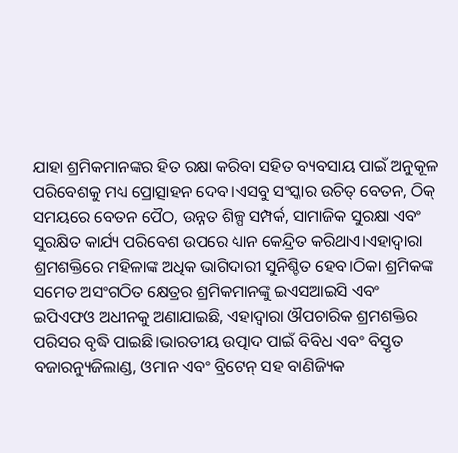ଯାହା ଶ୍ରମିକମାନଙ୍କର ହିତ ରକ୍ଷା କରିବା ସହିତ ବ୍ୟବସାୟ ପାଇଁ ଅନୁକୂଳ ପରିବେଶକୁ ମଧ୍ୟ ପ୍ରୋତ୍ସାହନ ଦେବ।ଏସବୁ ସଂସ୍କାର ଉଚିତ୍‌ ବେତନ, ଠିକ୍‌ ସମୟରେ ବେତନ ପୈଠ, ଉନ୍ନତ ଶିଳ୍ପ ସମ୍ପର୍କ, ସାମାଜିକ ସୁରକ୍ଷା ଏବଂ ସୁରକ୍ଷିତ କାର୍ଯ୍ୟ ପରିବେଶ ଉପରେ ଧ୍ୟାନ କେନ୍ଦ୍ରିତ କରିଥାଏ।ଏହାଦ୍ୱାରା ଶ୍ରମଶକ୍ତିରେ ମହିଳାଙ୍କ ଅଧିକ ଭାଗିଦାରୀ ସୁନିଶ୍ଚିତ ହେବ।ଠିକା ଶ୍ରମିକଙ୍କ ସମେତ ଅସଂଗଠିତ କ୍ଷେତ୍ରର ଶ୍ରମିକମାନଙ୍କୁ ଇଏସଆଇସି ଏବଂ ଇପିଏଫଓ ଅଧୀନକୁ ଅଣାଯାଇଛି, ଏହାଦ୍ୱାରା ଔପଚାରିକ ଶ୍ରମଶକ୍ତିର ପରିସର ବୃଦ୍ଧି ପାଇଛି।ଭାରତୀୟ ଉତ୍ପାଦ ପାଇଁ ବିବିଧ ଏବଂ ବିସ୍ତୃତ ବଜାରନ୍ୟୁଜିଲାଣ୍ଡ, ଓମାନ ଏବଂ ବ୍ରିଟେନ୍‌ ସହ ବାଣିଜ୍ୟିକ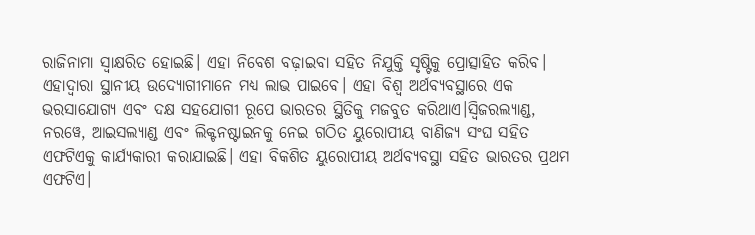ରାଜିନାମା ସ୍ୱାକ୍ଷରିତ ହୋଇଛି। ଏହା ନିବେଶ ବଢ଼ାଇବା ସହିତ ନିଯୁକ୍ତି ସୃଷ୍ଟିକୁ ପ୍ରୋତ୍ସାହିତ କରିବ। ଏହାଦ୍ୱାରା ସ୍ଥାନୀୟ ଉଦ୍ୟୋଗୀମାନେ ମଧ୍ୟ ଲାଭ ପାଇବେ। ଏହା ବିଶ୍ୱ ଅର୍ଥବ୍ୟବସ୍ଥାରେ ଏକ ଭରସାଯୋଗ୍ୟ ଏବଂ ଦକ୍ଷ ସହଯୋଗୀ ରୂପେ ଭାରତର ସ୍ଥିତିକୁ ମଜବୁତ କରିଥାଏ।ସ୍ୱିଜରଲ୍ୟାଣ୍ଡ, ନରୱେ, ଆଇସଲ୍ୟାଣ୍ଡ ଏବଂ ଲିକ୍ଟନଷ୍ଟାଇନକୁ ନେଇ ଗଠିତ ୟୁରୋପୀୟ ବାଣିଜ୍ୟ ସଂଘ ସହିତ ଏଫଟିଏକୁ କାର୍ଯ୍ୟକାରୀ କରାଯାଇଛି। ଏହା ବିକଶିତ ୟୁରୋପୀୟ ଅର୍ଥବ୍ୟବସ୍ଥା ସହିତ ଭାରତର ପ୍ରଥମ ଏଫଟିଏ।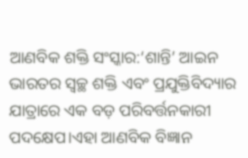ଆଣବିକ ଶକ୍ତି ସଂସ୍କାର:‘ଶାନ୍ତି’ ଆଇନ ଭାରତର ସ୍ୱଚ୍ଛ ଶକ୍ତି ଏବଂ ପ୍ରଯୁକ୍ତିବିଦ୍ୟାର ଯାତ୍ରାରେ ଏକ ବଡ଼ ପରିବର୍ତ୍ତନକାରୀ ପଦକ୍ଷେପ।ଏହା ଆଣବିକ ବିଜ୍ଞାନ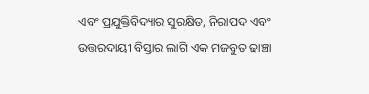ଏବଂ ପ୍ରଯୁକ୍ତିବିଦ୍ୟାର ସୁରକ୍ଷିତ, ନିରାପଦ ଏବଂ ଉତ୍ତରଦାୟୀ ବିସ୍ତାର ଲାଗି ଏକ ମଜବୁତ ଢାଞ୍ଚା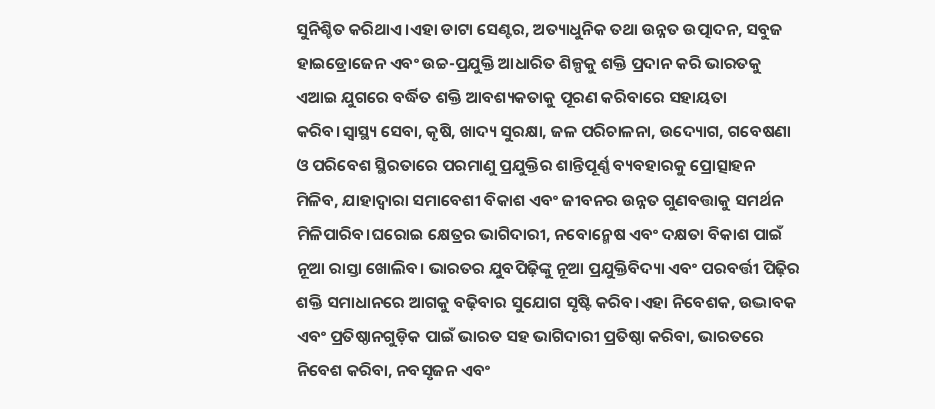ସୁନିଶ୍ଚିତ କରିଥାଏ।ଏହା ଡାଟା ସେଣ୍ଟର, ଅତ୍ୟାଧୁନିକ ତଥା ଉନ୍ନତ ଉତ୍ପାଦନ, ସବୁଜ ହାଇଡ୍ରୋଜେନ ଏବଂ ଉଚ୍ଚ-ପ୍ରଯୁକ୍ତି ଆଧାରିତ ଶିଳ୍ପକୁ ଶକ୍ତି ପ୍ରଦାନ କରି ଭାରତକୁ ଏଆଇ ଯୁଗରେ ବର୍ଦ୍ଧିତ ଶକ୍ତି ଆବଶ୍ୟକତାକୁ ପୂରଣ କରିବାରେ ସହାୟତା କରିବ।ସ୍ୱାସ୍ଥ୍ୟ ସେବା, କୃଷି, ଖାଦ୍ୟ ସୁରକ୍ଷା, ଜଳ ପରିଚାଳନା, ଉଦ୍ୟୋଗ, ଗବେଷଣା ଓ ପରିବେଶ ସ୍ଥିରତାରେ ପରମାଣୁ ପ୍ରଯୁକ୍ତିର ଶାନ୍ତିପୂର୍ଣ୍ଣ ବ୍ୟବହାରକୁ ପ୍ରୋତ୍ସାହନ ମିଳିବ, ଯାହାଦ୍ୱାରା ସମାବେଶୀ ବିକାଶ ଏବଂ ଜୀବନର ଉନ୍ନତ ଗୁଣବତ୍ତାକୁ ସମର୍ଥନ ମିଳିପାରିବ।ଘରୋଇ କ୍ଷେତ୍ରର ଭାଗିଦାରୀ, ନବୋନ୍ମେଷ ଏବଂ ଦକ୍ଷତା ବିକାଶ ପାଇଁ ନୂଆ ରାସ୍ତା ଖୋଲିବ। ଭାରତର ଯୁବପିଢ଼ିଙ୍କୁ ନୂଆ ପ୍ରଯୁକ୍ତିବିଦ୍ୟା ଏବଂ ପରବର୍ତ୍ତୀ ପିଢ଼ିର ଶକ୍ତି ସମାଧାନରେ ଆଗକୁ ବଢ଼ିବାର ସୁଯୋଗ ସୃଷ୍ଟି କରିବ।ଏହା ନିବେଶକ, ଉଦ୍ଭାବକ ଏବଂ ପ୍ରତିଷ୍ଠାନଗୁଡ଼ିକ ପାଇଁ ଭାରତ ସହ ଭାଗିଦାରୀ ପ୍ରତିଷ୍ଠା କରିବା, ଭାରତରେ ନିବେଶ କରିବା, ନବସୃଜନ ଏବଂ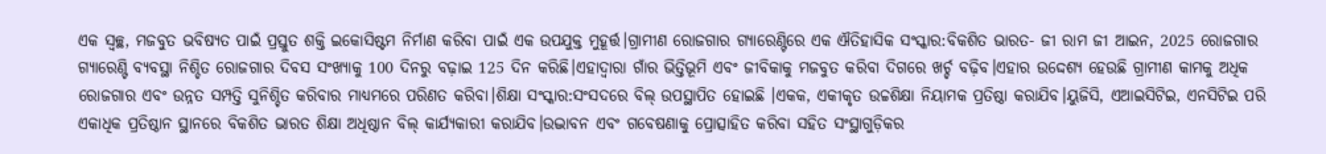ଏକ ସ୍ୱଚ୍ଛ, ମଜବୁତ ଭବିଷ୍ୟତ ପାଇଁ ପ୍ରସ୍ତୁତ ଶକ୍ତି ଇକୋସିଷ୍ଟମ ନିର୍ମାଣ କରିବା ପାଇଁ ଏକ ଉପଯୁକ୍ତ ମୁହୂର୍ତ୍ତ।ଗ୍ରାମୀଣ ରୋଜଗାର ଗ୍ୟାରେଣ୍ଟିରେ ଏକ ଐତିହାସିକ ସଂସ୍କାର:ବିକଶିତ ଭାରତ- ଜୀ ରାମ ଜୀ ଆଇନ, 2025 ରୋଜଗାର ଗ୍ୟାରେଣ୍ଟି ବ୍ୟବସ୍ଥା ନିଶ୍ଚିତ ରୋଜଗାର ଦିବସ ସଂଖ୍ୟାକୁ 100 ଦିନରୁ ବଢ଼ାଇ 125 ଦିନ କରିଛି।ଏହାଦ୍ୱାରା ଗାଁର ଭିତ୍ତିଭୂମି ଏବଂ ଜୀବିକାକୁ ମଜବୁତ କରିବା ଦିଗରେ ଖର୍ଚ୍ଚ ବଢ଼ିବ।ଏହାର ଉଦ୍ଦେଶ୍ୟ ହେଉଛି ଗ୍ରାମୀଣ କାମକୁ ଅଧିକ ରୋଜଗାର ଏବଂ ଉନ୍ନତ ସମ୍ପତ୍ତି ସୁନିଶ୍ଚିତ କରିବାର ମାଧ୍ୟମରେ ପରିଣତ କରିବା।ଶିକ୍ଷା ସଂସ୍କାର:ସଂସଦରେ ବିଲ୍ ଉପସ୍ଥାପିତ ହୋଇଛି ।ଏକକ, ଏକୀକୃତ ଉଚ୍ଚଶିକ୍ଷା ନିୟାମକ ପ୍ରତିଷ୍ଠା କରାଯିବ।ୟୁଜିସି, ଏଆଇସିଟିଇ, ଏନସିଟିଇ ପରି ଏକାଧିକ ପ୍ରତିଷ୍ଠାନ ସ୍ଥାନରେ ବିକଶିତ ଭାରତ ଶିକ୍ଷା ଅଧିଷ୍ଠାନ ବିଲ୍‌ କାର୍ଯ୍ୟକାରୀ କରାଯିବ।ଉଦ୍ଭାବନ ଏବଂ ଗବେଷଣାକୁ ପ୍ରୋତ୍ସାହିତ କରିବା ସହିତ ସଂସ୍ଥାଗୁଡ଼ିକର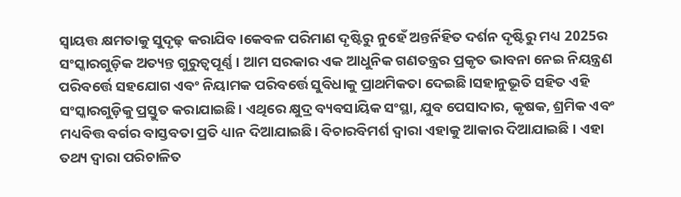ସ୍ୱାୟତ୍ତ କ୍ଷମତାକୁ ସୁଦୃଢ଼ କରାଯିବ।କେବଳ ପରିମାଣ ଦୃଷ୍ଟିରୁ ନୁହେଁ ଅନ୍ତର୍ନିହିତ ଦର୍ଶନ ଦୃଷ୍ଟିରୁ ମଧ୍ୟ 2025ର ସଂସ୍କାରଗୁଡ଼ିକ ଅତ୍ୟନ୍ତ ଗୁରୁତ୍ୱପୂର୍ଣ୍ଣ। ଆମ ସରକାର ଏକ ଆଧୁନିକ ଗଣତନ୍ତ୍ରର ପ୍ରକୃତ ଭାବନା ନେଇ ନିୟନ୍ତ୍ରଣ ପରିବର୍ତ୍ତେ ସହଯୋଗ ଏବଂ ନିୟାମକ ପରିବର୍ତ୍ତେ ସୁବିଧାକୁ ପ୍ରାଥମିକତା ଦେଇଛି।ସହାନୁଭୂତି ସହିତ ଏହି ସଂସ୍କାରଗୁଡ଼ିକୁ ପ୍ରସ୍ତୁତ କରାଯାଇଛି। ଏଥିରେ କ୍ଷୁଦ୍ର ବ୍ୟବସାୟିକ ସଂସ୍ଥା, ଯୁବ ପେସାଦାର, କୃଷକ, ଶ୍ରମିକ ଏବଂ ମଧ୍ୟବିତ୍ତ ବର୍ଗର ବାସ୍ତବତା ପ୍ରତି ଧ୍ୟାନ ଦିଆଯାଇଛି। ବିଚାରବିମର୍ଶ ଦ୍ୱାରା ଏହାକୁ ଆକାର ଦିଆଯାଇଛି । ଏହା ତଥ୍ୟ ଦ୍ୱାରା ପରିଚାଳିତ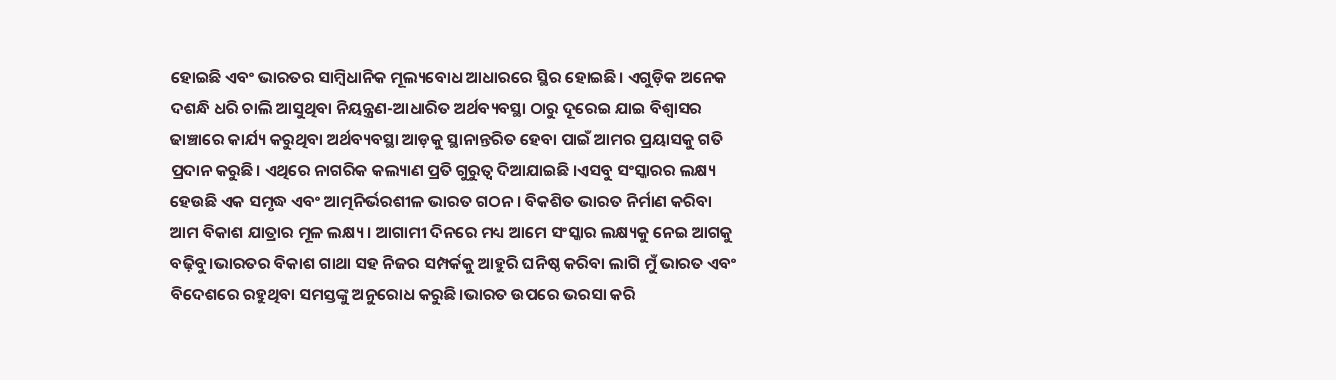ହୋଇଛି ଏବଂ ଭାରତର ସାମ୍ବିଧାନିକ ମୂଲ୍ୟବୋଧ ଆଧାରରେ ସ୍ଥିର ହୋଇଛି। ଏଗୁଡ଼ିକ ଅନେକ ଦଶନ୍ଧି ଧରି ଚାଲି ଆସୁଥିବା ନିୟନ୍ତ୍ରଣ-ଆଧାରିତ ଅର୍ଥବ୍ୟବସ୍ଥା ଠାରୁ ଦୂରେଇ ଯାଇ ବିଶ୍ୱାସର ଢାଞ୍ଚାରେ କାର୍ଯ୍ୟ କରୁଥିବା ଅର୍ଥବ୍ୟବସ୍ଥା ଆଡ଼କୁ ସ୍ଥାନାନ୍ତରିତ ହେବା ପାଇଁ ଆମର ପ୍ରୟାସକୁ ଗତି ପ୍ରଦାନ କରୁଛି। ଏଥିରେ ନାଗରିକ କଲ୍ୟାଣ ପ୍ରତି ଗୁରୁତ୍ୱ ଦିଆଯାଇଛି ।ଏସବୁ ସଂସ୍କାରର ଲକ୍ଷ୍ୟ ହେଉଛି ଏକ ସମୃଦ୍ଧ ଏବଂ ଆତ୍ମନିର୍ଭରଶୀଳ ଭାରତ ଗଠନ । ବିକଶିତ ଭାରତ ନିର୍ମାଣ କରିବା ଆମ ବିକାଶ ଯାତ୍ରାର ମୂଳ ଲକ୍ଷ୍ୟ। ଆଗାମୀ ଦିନରେ ମଧ୍ୟ ଆମେ ସଂସ୍କାର ଲକ୍ଷ୍ୟକୁ ନେଇ ଆଗକୁ ବଢ଼ିବୁ।ଭାରତର ବିକାଶ ଗାଥା ସହ ନିଜର ସମ୍ପର୍କକୁ ଆହୁରି ଘନିଷ୍ଠ କରିବା ଲାଗି ମୁଁ ଭାରତ ଏବଂ ବିଦେଶରେ ରହୁଥିବା ସମସ୍ତଙ୍କୁ ଅନୁରୋଧ କରୁଛି।ଭାରତ ଉପରେ ଭରସା କରି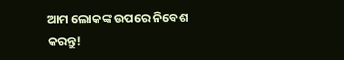ଆମ ଲୋକଙ୍କ ଉପରେ ନିବେଶ କରନ୍ତୁ!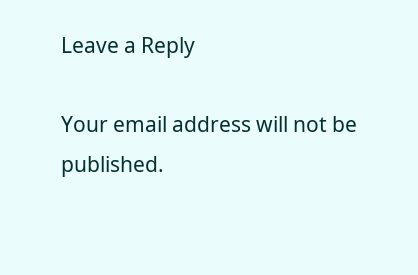Leave a Reply

Your email address will not be published.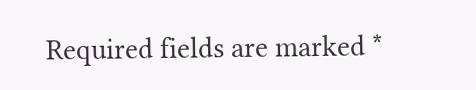Required fields are marked *